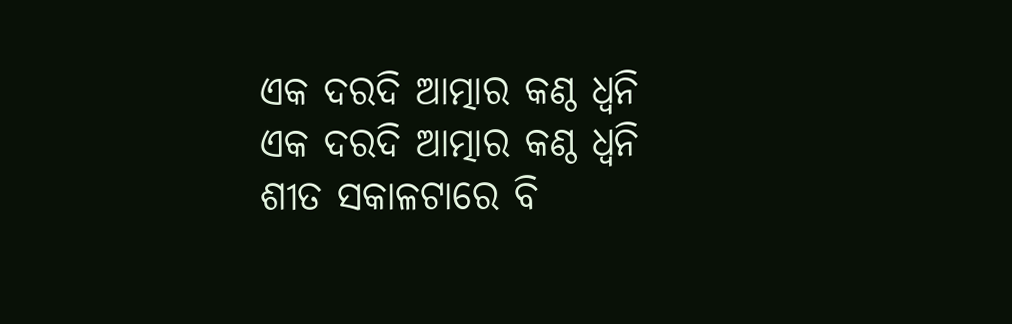ଏକ ଦରଦି ଆତ୍ମାର କଣ୍ଠ ଧ୍ୱନି
ଏକ ଦରଦି ଆତ୍ମାର କଣ୍ଠ ଧ୍ୱନି
ଶୀତ ସକାଳଟାରେ ବି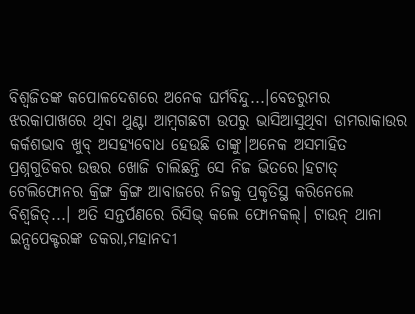ବିଶ୍ୱଜିତଙ୍କ କପୋଳଦେଶରେ ଅନେକ ଘର୍ମବିନ୍ଦୁ...।ବେଡରୁମର ଝରକାପାଖରେ ଥିବା ଥୁଣ୍ଟା ଆମ୍ବଗଛଟା ଉପରୁ ଭାସିଆସୁଥିବା ଡାମରାକାଉର କର୍କଶଭାବ ଖୁବ୍ ଅସହ୍ୟବୋଧ ହେଉଛି ତାଙ୍କୁ।ଅନେକ ଅସମାହିତ ପ୍ରଶ୍ନଗୁଡିକର ଉତ୍ତର ଖୋଜି ଚାଲିଛନ୍ତି ସେ ନିଜ ଭିତରେ।ହଟାତ୍ ଟେଲିଫୋନର କ୍ରିଙ୍ଗ କ୍ରିଙ୍ଗ ଆବାଜରେ ନିଜକୁ ପ୍ରକୃତିସ୍ଥ କରିନେଲେ ବିଶ୍ୱଜିତ୍...। ଅତି ସନ୍ତର୍ପଣରେ ରିସିଭ୍ କଲେ ଫୋନକଲ୍। ଟାଉନ୍ ଥାନା ଇନ୍ସପେକ୍ଟରଙ୍କ ଡକରା,ମହାନଦୀ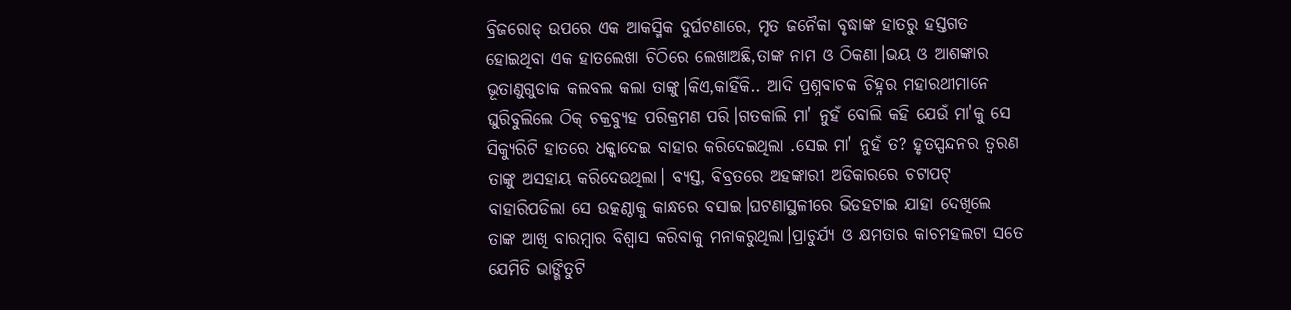ବ୍ରିଜରୋଡ୍ ଉପରେ ଏକ ଆକସ୍ମିକ ଦୁର୍ଘଟଣାରେ, ମୃତ ଜନୈକା ବୃଦ୍ଧାଙ୍କ ହାତରୁ ହସ୍ତଗତ ହୋଇଥିବା ଏକ ହାତଲେଖା ଚିଠିରେ ଲେଖାଅଛି,ତାଙ୍କ ନାମ ଓ ଠିକଣା।ଭୟ ଓ ଆଶଙ୍କାର ଭୂତାଣୁଗୁଡାକ କଲବଲ କଲା ତାଙ୍କୁ।କିଏ,କାହିଁକି.. ଆଦି ପ୍ରଶ୍ନବାଚକ ଚିହ୍ନର ମହାରଥୀମାନେ ଘୁରିବୁଲିଲେ ଠିକ୍ ଚକ୍ରବ୍ୟୁହ ପରିକ୍ରମଣ ପରି।ଗତକାଲି ମା' ନୁହଁ ବୋଲି କହି ଯେଉଁ ମା'କୁ ସେ ସିକ୍ୟୁରିଟି ହାତରେ ଧକ୍କାଦେଇ ବାହାର କରିଦେଇଥିଲା .ସେଇ ମା' ନୁହଁ ତ? ହୃତସ୍ପନ୍ଦନର ତ୍ୱରଣ ତାଙ୍କୁ ଅସହାୟ କରିଦେଉଥିଲା। ବ୍ୟସ୍ତ, ବିବ୍ରତରେ ଅହଙ୍କାରୀ ଅଡିକାରରେ ଚଟାପଟ୍ ବାହାରିପଡିଲା ସେ ଉତ୍କଣ୍ଠାକୁ କାନ୍ଧରେ ବସାଇ।ଘଟଣାସ୍ଥଳୀରେ ଭିଡହଟାଇ ଯାହା ଦେଖିଲେ ତାଙ୍କ ଆଖି ବାରମ୍ବାର ବିଶ୍ୱାସ କରିବାକୁ ମନାକରୁଥିଲା।ପ୍ରାଚୁର୍ଯ୍ୟ ଓ କ୍ଷମତାର କାଚମହଲଟା ସତେ ଯେମିତି ଭାଙ୍ଗିତୁଟି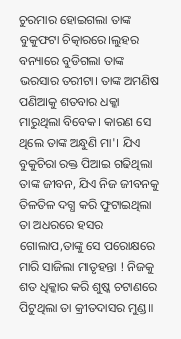ଚୁରମାର ହୋଇଗଲା ତାଙ୍କ ବୁକୁଫଟା ଚିତ୍କାରରେ।ଲୁହର ବନ୍ୟାରେ ବୁଡିଗଲା ତାଙ୍କ ଭରସାର ତରୀଟା। ତାଙ୍କ ଅମଣିଷ ପଣିଆକୁ ଶତବାର ଧକ୍କା ମାରୁଥିଲା ବିବେକ। କାରଣ ସେ ଥିଲେ ତାଙ୍କ ଅନ୍ଧୁଣି ମା'। ଯିଏ ବୁକୁଚିରା ରକ୍ତ ପିଆଇ ଗଢିଥିଲା ତାଙ୍କ ଜୀବନ, ଯିଏ ନିଜ ଜୀବନକୁ ତିଳତିଳ ଦଗ୍ଧ କରି ଫୁଟାଇଥିଲା ତା ଅଧରରେ ହସର ଗୋଲାପ,ତାଙ୍କୁ ସେ ପରୋକ୍ଷରେ ମାରି ସାଜିଲା ମାତୃହନ୍ତା ! ନିଜକୁ ଶତ ଧିକ୍କାର କରି ଶୁଷ୍କ ଚଟାଣରେ ପିଟୁଥିଲା ତା କ୍ରୀତଦାସର ମୁଣ୍ଡ॥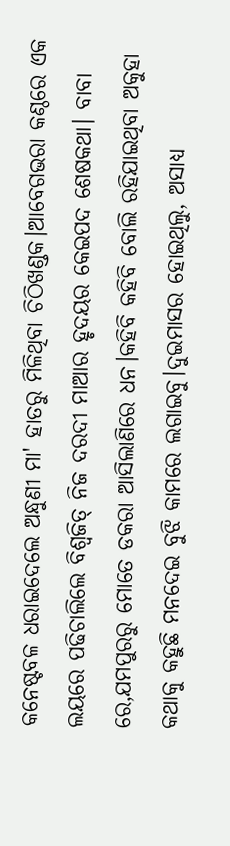କନେଷ୍ଟବଳ ଧରାଇଦେଲେ ଅନ୍ଧୁଣୀ ମା' ହାତରୁ ମିଳିଥିବା ଚିଠିଖଣ୍ଡକ।ଆବେଗଭରା କଣ୍ଠରେ ଏକ ଲୟରେ ପଢିଚାଲିଲେ ବିଶ୍ୱଜିତ୍ ନିଜ ଦରଦୀ ମାଆର ହୃଦୟର କେଇପଦ ଶେଷକଥା। ବାବା ରେ,ଯମପୁରରୁ ମୋତେ ଡକରା ଆସିଲାଣିରେ ଧନ।କହିବି କହିବି ବୋଲି ରହିଯାଇଥିବା ଅକୁହା କଥାକୁ କହୁଛି ମନଦେଇ ବୁଝି କାମରେ ଲଗାଇବୁ।ଦୁଇମାସର ହୋଇଥିଲୁ, ଅସାଧ୍ୟ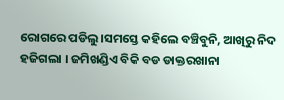ରୋଗରେ ପଡିଲୁ।ସମସ୍ତେ କହିଲେ ବଞ୍ଚିବୁନି, ଆଖିରୁ ନିଦ ହଜିଗଲା । ଜମିଖଣ୍ଡିଏ ବିକି ବଡ ଡାକ୍ତରଖାନା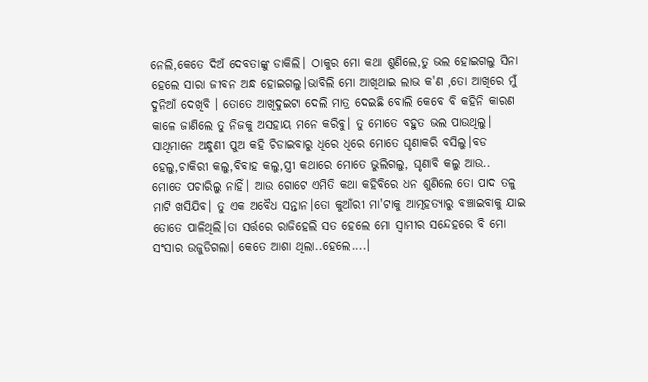ନେଲି,କେତେ ଦିଅଁ ଦେବତାଙ୍କୁ ଡାକିଲି। ଠାକୁର ମୋ କଥା ଶୁଣିଲେ,ତୁ ଭଲ ହୋଇଗଲୁ ସିନା ହେଲେ ସାରା ଜୀବନ ଅନ୍ଧ ହୋଇଗଲୁ।ଭାବିଲି ମୋ ଆଖିଥାଇ ଲାଭ କ'ଣ ,ତୋ ଆଖିରେ ମୁଁ ଦୁନିଆଁ ଦେଖିବି । ତୋତେ ଆଖିଦୁଇଟା ଦେଲି ମାତ୍ର ଦେଇଛି ବୋଲି କେବେ ବି କହିନି କାରଣ କାଳେ ଜାଣିଲେ ତୁ ନିଜକୁ ଅସହାୟ ମନେ କରିବୁ। ତୁ ମୋତେ ବହୁତ ଭଲ ପାଉଥିଲୁ। ସାଥିମାନେ ଅନ୍ଧୁଣୀ ପୁଅ କହି ଚିଡାଇବାରୁ ଧିରେ ଧିରେ ମୋତେ ଘୃଣାକରି ବସିଲୁ।ବଡ ହେଲୁ,ଚାକିରୀ କଲୁ,ବିବାହ କଲୁ,ସ୍ତ୍ରୀ କଥାରେ ମୋତେ ଭୁଲିଗଲୁ, ଘୃଣାବି କଲୁ ଆଉ.. ମୋତେ ପଚାରିଲୁ ନାହିଁ। ଆଉ ଗୋଟେ ଏମିତି କଥା କହିବିରେ ଧନ ଶୁଣିଲେ ତୋ ପାଦ ତଳୁ ମାଟି ଖସିଯିବ। ତୁ ଏକ ଅବୈଧ ସନ୍ତାନ।ତୋ କୁଆଁରୀ ମା'ଟାକୁ ଆତ୍ମହତ୍ୟାରୁ ବଞ୍ଚାଇବାକୁ ଯାଇ ତୋତେ ପାଳିଥିଲି।ତା ସର୍ତ୍ତରେ ରାଜିହେଲି ସତ ହେଲେ ମୋ ସ୍ୱାମୀର ସନ୍ଦେହରେ ବି ମୋ ସଂସାର ଉଜୁଡିଗଲା। କେତେ ଆଶା ଥିଲା..ହେଲେ....।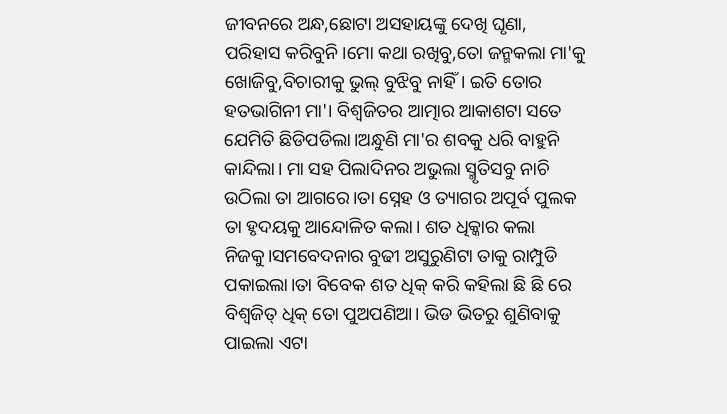ଜୀବନରେ ଅନ୍ଧ,ଛୋଟା ଅସହାୟଙ୍କୁ ଦେଖି ଘୃଣା, ପରିହାସ କରିବୁନି।ମୋ କଥା ରଖିବୁ,ତୋ ଜନ୍ମକଲା ମା'କୁ ଖୋଜିବୁ,ବିଚାରୀକୁ ଭୁଲ୍ ବୁଝିବୁ ନାହିଁ। ଇତି ତୋର ହତଭାଗିନୀ ମା'। ବିଶ୍ୱଜିତର ଆତ୍ମାର ଆକାଶଟା ସତେ ଯେମିତି ଛିଡିପଡିଲା।ଅନ୍ଧୁଣି ମା'ର ଶବକୁ ଧରି ବାହୁନି କାନ୍ଦିଲା। ମା ସହ ପିଲାଦିନର ଅଭୁଲା ସ୍ମୃତିସବୁ ନାଚି ଉଠିଲା ତା ଆଗରେ।ତା ସ୍ନେହ ଓ ତ୍ୟାଗର ଅପୂର୍ବ ପୁଲକ ତା ହୃଦୟକୁ ଆନ୍ଦୋଳିତ କଲା। ଶତ ଧିକ୍କାର କଲା ନିଜକୁ।ସମବେଦନାର ବୁଢୀ ଅସୁରୁଣିଟା ତାକୁ ରାମ୍ପୁଡି ପକାଇଲା।ତା ବିବେକ ଶତ ଧିକ୍ କରି କହିଲା ଛି ଛି ରେ ବିଶ୍ୱଜିତ୍ ଧିକ୍ ତୋ ପୁଅପଣିଆ। ଭିଡ ଭିତରୁ ଶୁଣିବାକୁ ପାଇଲା ଏଟା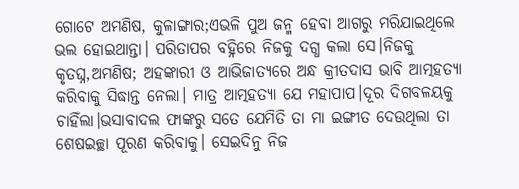ଗୋଟେ ଅମଣିଷ, କୁଳାଙ୍ଗାର;ଏଭଳି ପୁଅ ଜନ୍ମ ହେବା ଆଗରୁ ମରିଯାଇଥିଲେ ଭଲ ହୋଇଥାନ୍ତା। ପରିତାପର ବହ୍ନିରେ ନିଜକୁ ଦଗ୍ଧ କଲା ସେ।ନିଜକୁ କୃତଘ୍ନ,ଅମଣିଷ; ଅହଙ୍କାରୀ ଓ ଆଭିଜାତ୍ୟରେ ଅନ୍ଧ କ୍ରୀତଦାସ ଭାବି ଆତ୍ମହତ୍ୟା କରିବାକୁ ସିଦ୍ଧାନ୍ତ ନେଲା। ମାତ୍ର ଆତ୍ମହତ୍ୟା ଯେ ମହାପାପ।ଦୂର ଦିଗବଳୟକୁ ଚାହିଁଲା।ଭସାବାଦଲ ଫାଙ୍କରୁ ସତେ ଯେମିତି ତା ମା ଇଙ୍ଗୀତ ଦେଉଥିଲା ତା ଶେଷଇଚ୍ଛା ପୂରଣ କରିବାକୁ। ସେଇଦିନୁ ନିଜ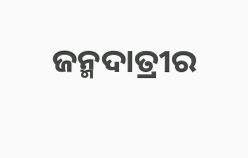ଜନ୍ମଦାତ୍ରୀର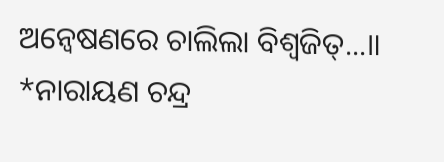ଅନ୍ୱେଷଣରେ ଚାଲିଲା ବିଶ୍ୱଜିତ୍...॥
*ନାରାୟଣ ଚନ୍ଦ୍ର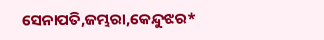ସେନାପତି,ଜମ୍ଭରା,କେନ୍ଦୁଝର*